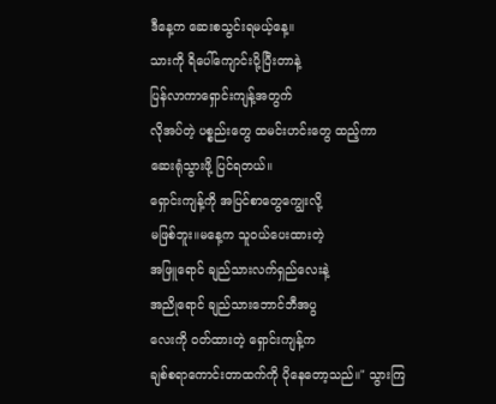ဒီနေ့က ဆေးစသွင်းရမယ့်နေ့။
သားကို ရိပေါ်ကျောင်းပို့ပြီးတာနဲ့
ပြန်လာကာရှောင်းကျန့်အတွက်
လိုအပ်တဲ့ ပစ္စည်းတွေ ထမင်းဟင်းတွေ ထည့်ကာ
ဆေးရုံသွားဖို့ ပြင်ရတယ်။
ရှောင်းကျန့်ကို အပြင်စာတွေကျွေးလို့
မဖြစ်ဘူး။မနေ့က သူဝယ်ပေးထားတဲ့
အဖြူရောင် ချည်သားလက်ရှည်လေးနဲ့
အညိုရောင် ချည်သားဘောင်ဘီအပွ
လေးကို ဝတ်ထားတဲ့ ရှောင်းကျန့်က
ချစ်စရာကောင်းတာထက်ကို ပိုနေတော့သည်။" သွားကြ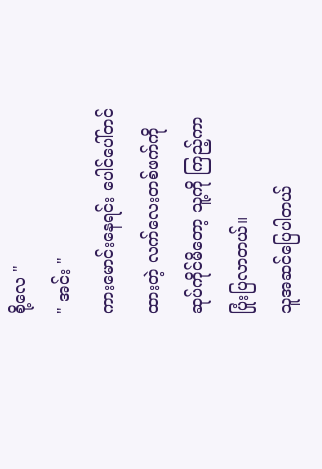စို့လေ "
" အင်း "
ကားမောင်းနေရင်း ပေါင်ပေါ်တင်
ထားတဲ့ လက်လေးတစ်ဖက်ကို
ဆုပ်ကိုင်မိတော့ သူ့ကို ကြည့်ကာ
ပြုံးပြလာတယ်။
သူအဆင်ပြေပါတယ်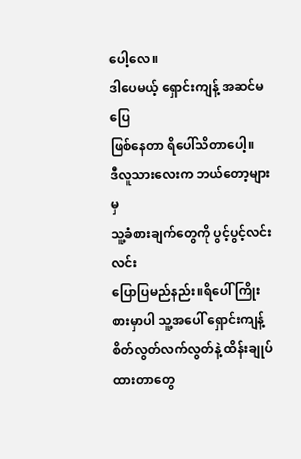ပေါ့လေ။
ဒါပေမယ့် ရှောင်းကျန့် အဆင်မပြေ
ဖြစ်နေတာ ရိပေါ်သိတာပေါ့။
ဒီလူသားလေးက ဘယ်တော့များမှ
သူ့ခံစားချက်တွေကို ပွင့်ပွင့်လင်းလင်း
ပြောပြမည်နည်း။ရိပေါ် ကြိုးစားမှာပါ သူ့အပေါ် ရှောင်းကျန့်
စိတ်လွတ်လက်လွတ်နဲ့ ထိန်းချုပ်ထားတာတွေ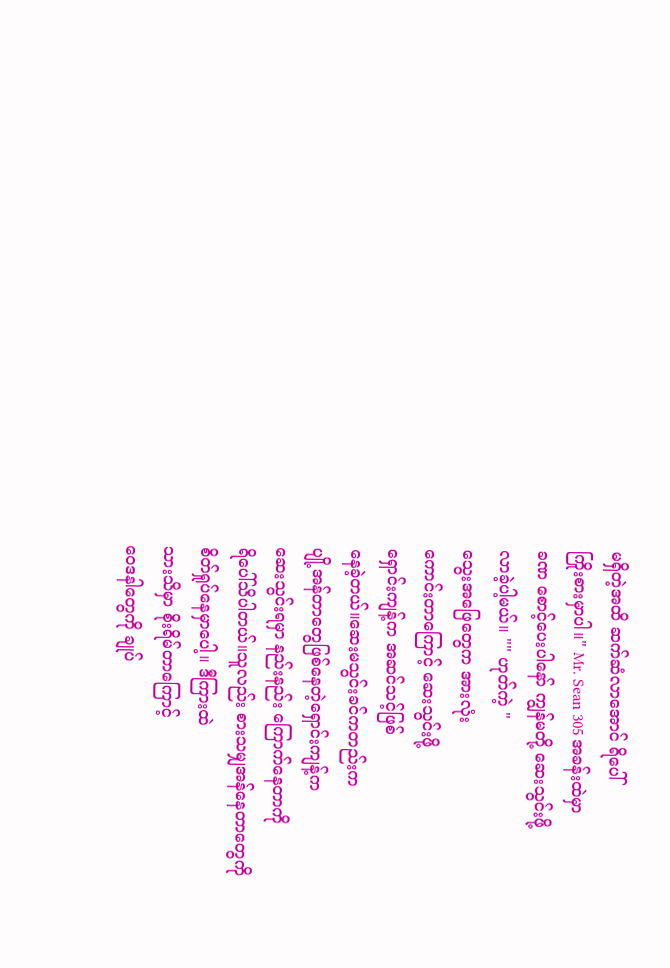မရှိတဲ့အထိ ဆက်ဆံလာအောင် ရိပေါ်
ကြိုးစားမှာပါ။" Mr. Sean 305 အခန်းထဲမှာ
ခဏ စောင့်ပေးပါနော် ကျွန်မတို့ ဆေးသွင်းဖို့
လာခဲ့ပါ့မယ်။ "" ဟုတ်ကဲ့ "
သွေးအဖြေတွေက အားလုံး
ကောင်းတာကြောင့် ဆေးသွင်းဖို့
ရှောင်းကျန့်က အဆင်သင့်ဖြစ်
နေခဲ့တယ်။ဆေးမသွင်းခင်ကတည်းက
ပျို့အန်တာတွေဖြစ်နေတဲ့ရှောင်းကျန့်က
ဆေးသွင်းရမှာ နည်းနည်း ကြောက်နေတာကို
ရိပေါ်သိပါတယ်။သူလည်း စားသမျှအန်နေတာတွေကို
စိတ်ရှုပ်နေမှာပေါ့။ ဒီကြားထဲ
သားသိမှာ စိုးရိမ်တာကြောင့်
ဝေဒနါတွေကို ချုပ်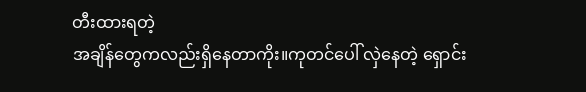တီးထားရတဲ့
အချိန်တွေကလည်းရှိနေတာကိုး။ကုတင်ပေါ် လှဲနေတဲ့ ရှောင်း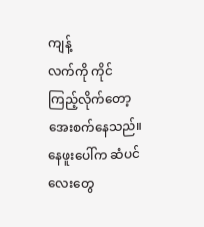ကျန့်
လက်ကို ကိုင်ကြည့်လိုက်တော့
အေးစက်နေသည်။
နေဖူးပေါ်က ဆံပင်လေးတွေ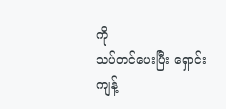ကို
သပ်တင်ပေးပြီး ရှောင်းကျန့်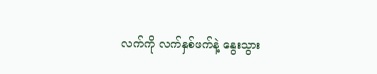လက်ကို လက်နှစ်ဖက်နဲ့ နွေးသွား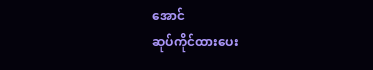အောင်
ဆုပ်ကိုင်ထားပေး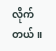လိုက်တယ်။